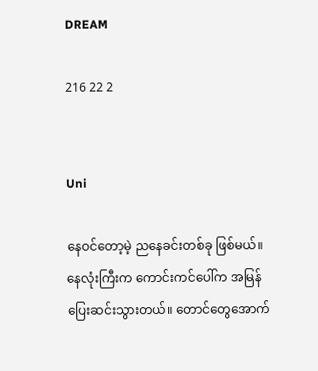DREAM

216 22 2


Uni

နေဝင်တော့မဲ့ ညနေခင်းတစ်ခု ဖြစ်မယ်။ နေလုံးကြီးက ကောင်းကင်ပေါ်က အမြန်ပြေးဆင်းသွားတယ်။ တောင်တွေအောက်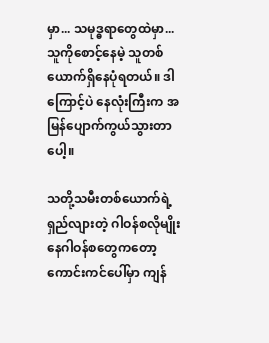မှာ... သမုဒ္ဓရာတွေထဲမှာ... သူကိုစောင့်နေမဲ့ သူတစ်ယောက်ရှိနေပုံရတယ်။ ဒါကြောင့်ပဲ နေလုံးကြီးက အမြန်ပျောက်ကွယ်သွားတာပေါ့။

သတို့သမီးတစ်ယောက်ရဲ့ ရှည်လျားတဲ့ ဂါဝန်စလိုမျိုး နေဂါဝန်စတွေကတော့ ကောင်းကင်ပေါ်မှာ ကျန်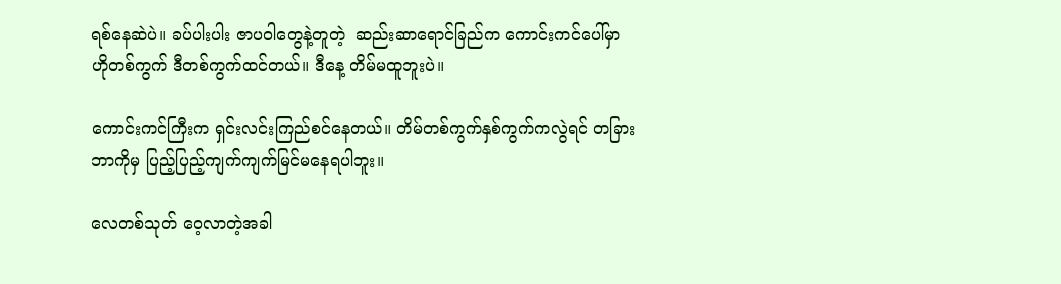ရစ်နေဆဲပဲ။ ခပ်ပါးပါး ဇာပဝါတွေနဲ့တူတဲ့  ဆည်းဆာရောင်ခြည်က ကောင်းကင်ပေါ်မှာ ဟိုတစ်ကွက် ဒီတစ်ကွက်ထင်တယ်။ ဒီနေ့ တိမ်မထူဘူးပဲ။

ကောင်းကင်ကြီးက ရှင်းလင်းကြည်စင်နေတယ်။ တိမ်တစ်ကွက်နှစ်ကွက်ကလွဲရင် တခြားဘာကိုမှ ပြည့်ပြည့်ကျက်ကျက်မြင်မနေရပါဘူး။

လေတစ်သုတ် ဝေ့လာတဲ့အခါ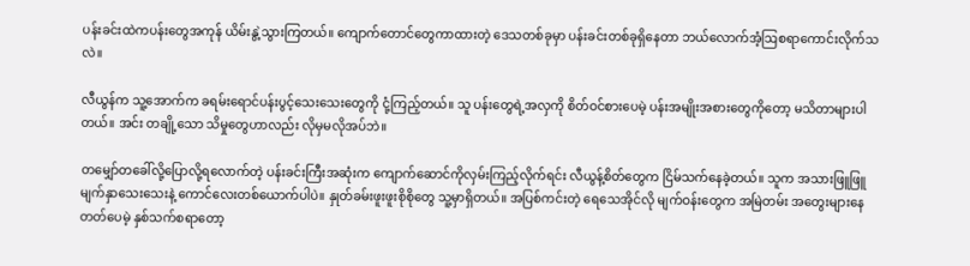ပန်းခင်းထဲကပန်းတွေအကုန် ယိမ်းနွဲ့သွားကြတယ်။ ကျောက်တောင်တွေကာထားတဲ့ ဒေသတစ်ခုမှာ ပန်းခင်းတစ်ခုရှိနေတာ ဘယ်လောက်အံ့ဩစရာကောင်းလိုက်သလဲ။

လီယွန်က သူ့အောက်က ခရမ်းရောင်ပန်းပွင့်သေးသေးတွေကို ငုံ့ကြည့်တယ်။ သူ ပန်းတွေရဲ့အလှကို စိတ်ဝင်စားပေမဲ့ ပန်းအမျိုးအစားတွေကိုတော့ မသိတာများပါတယ်။ အင်း တချို့သော သိမှုတွေဟာလည်း လိုမှမလိုအပ်ဘဲ။

တမျှော်တခေါ်လို့ပြောလို့ရလောက်တဲ့ ပန်းခင်းကြီးအဆုံးက ကျောက်ဆောင်ကိုလှမ်းကြည့်လိုက်ရင်း လီယွန့်စိတ်တွေက ငြိမ်သက်နေခဲ့တယ်။ သူက အသားဖြူဖြူ မျက်နှာသေးသေးနဲ့ ကောင်လေးတစ်ယောက်ပါပဲ။ နှုတ်ခမ်းဖူးဖူးစိုစိုတွေ သူ့မှာရှိတယ်။ အပြစ်ကင်းတဲ့ ရေသေအိုင်လို မျက်ဝန်းတွေက အမြဲတမ်း အတွေးများနေတတ်ပေမဲ့ နှစ်သက်စရာတော့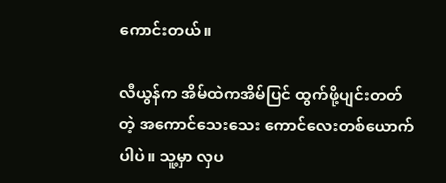ကောင်းတယ်။

လီယွန်က အိမ်ထဲကအိမ်ပြင် ထွက်ဖို့ပျင်းတတ်တဲ့ အကောင်သေးသေး ကောင်လေးတစ်ယောက်ပါပဲ။ သူ့မှာ လှပ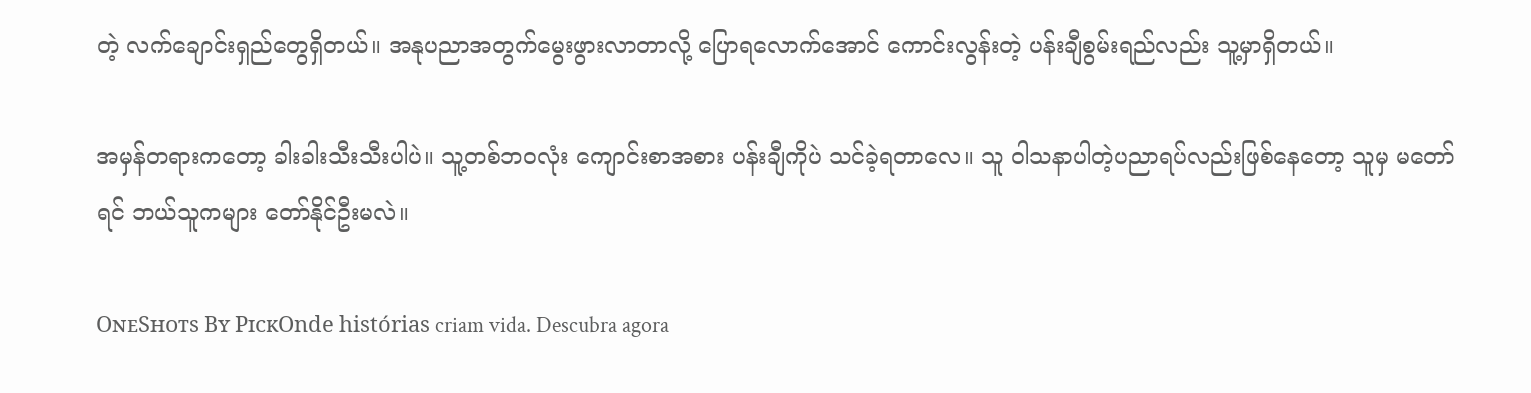တဲ့ လက်ချောင်းရှည်တွေရှိတယ်။ အနုပညာအတွက်မွေးဖွားလာတာလို့ ပြောရလောက်အောင် ကောင်းလွန်းတဲ့ ပန်းချီစွမ်းရည်လည်း သူ့မှာရှိတယ်။

အမှန်တရားကတော့ ခါးခါးသီးသီးပါပဲ။ သူ့တစ်ဘဝလုံး ကျောင်းစာအစား ပန်းချီကိုပဲ သင်ခဲ့ရတာလေ။ သူ ဝါသနာပါတဲ့ပညာရပ်လည်းဖြစ်နေတော့ သူမှ မတော်ရင် ဘယ်သူကများ တော်နိုင်ဦးမလဲ။

OɴᴇSʜᴏᴛs Bʏ PɪᴄᴋOnde histórias criam vida. Descubra agora